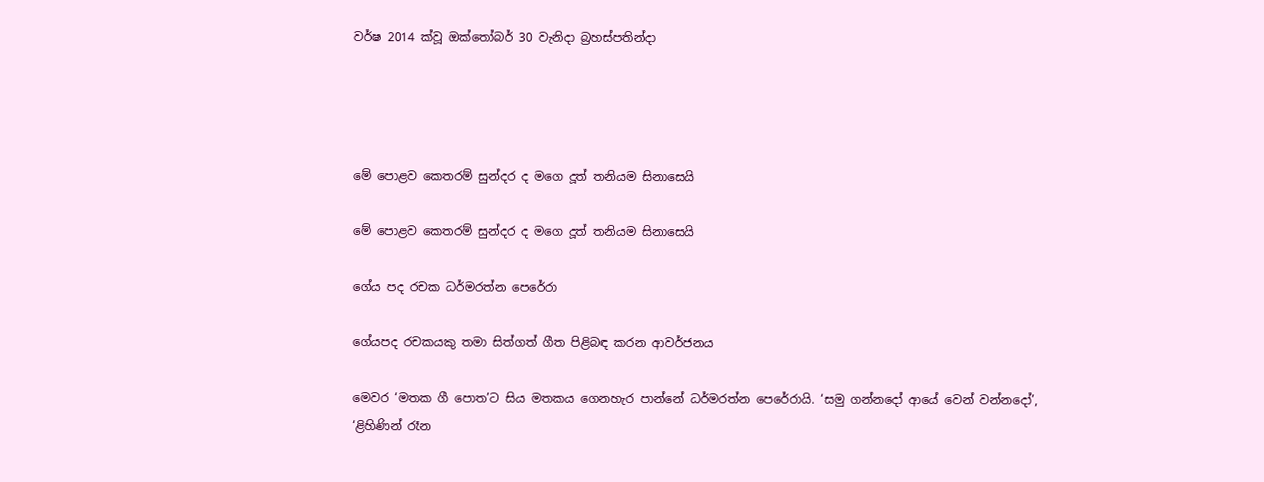වර්ෂ 2014 ක්වූ ඔක්තෝබර් 30 වැනිදා බ්‍රහස්පතින්දා




මේ පොළව කෙතරම් සුන්දර ද මගෙ දූත් තනියම සිනාසෙයි

මේ පොළව කෙතරම් සුන්දර ද මගෙ දූත් තනියම සිනාසෙයි

ගේය පද රචක ධර්මරත්න පෙරේරා

ගේයපද රචකයකු තමා සිත්ගත් ගීත පිළිබඳ කරන ආවර්ජනය

මෙවර ‘මතක ගී පොත’ට සිය මතකය ගෙනහැර පාන්නේ ධර්මරත්න පෙරේරායි. ‘සමු ගන්නදෝ ආයේ වෙන් වන්නදෝ’, ‘ළිහිණින් රෑන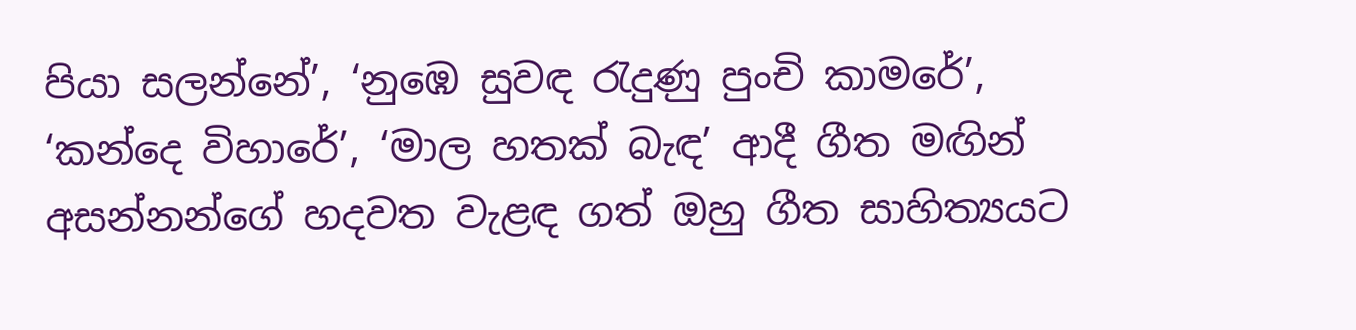පියා සලන්නේ’, ‘නුඹෙ සුවඳ රැදුණු පුංචි කාමරේ’, ‘කන්දෙ විහාරේ’, ‘මාල හතක් බැඳ’ ආදී ගීත මඟින් අසන්නන්ගේ හදවත වැළඳ ගත් ඔහු ගීත සාහිත්‍යයට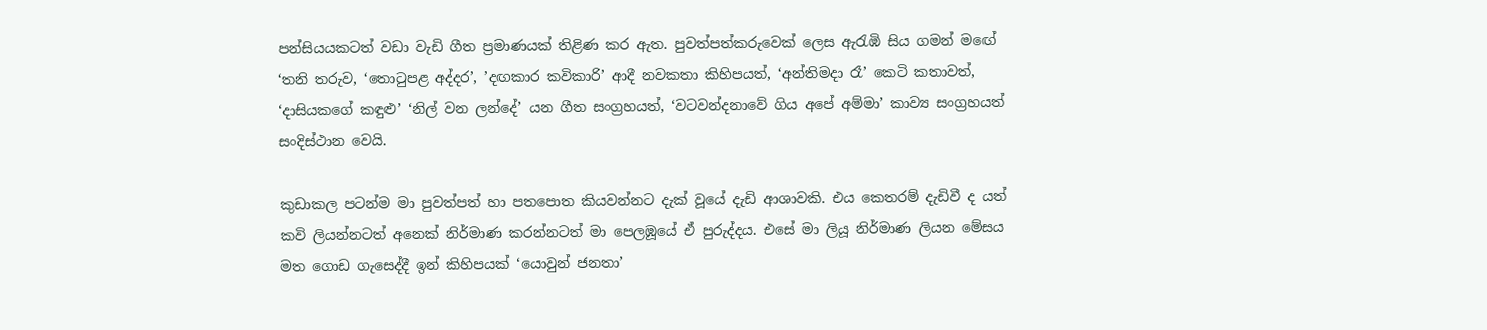පන්සියයකටත් වඩා වැඩි ගීත ප්‍රමාණයක් තිළිණ කර ඇත. පුවත්පත්කරුවෙක් ලෙස ඇරැඹි සිය ගමන් මඟේ ‘තනි තරුව, ‘තොටුපළ අද්දර’, ’දඟකාර කවිකාරි’ ආදී නවකතා කිහිපයත්, ‘අන්තිමදා රෑ’ කෙටි කතාවත්, ‘දාසියකගේ කඳුළු’ ‘නිල් වන ලන්දේ’ යන ගීත සංග්‍රහයත්, ‘වටවන්දනාවේ ගිය අපේ අම්මා’ කාව්‍ය සංග්‍රහයත් සංදිස්ථාන වෙයි.

කුඩාකල පටන්ම මා පුවත්පත් හා පතපොත කියවන්නට දැක් වූයේ දැඩි ආශාවකි. එය කෙතරම් දැඩිවී ද යත් කවි ලියන්නටත් අනෙක් නිර්මාණ කරන්නටත් මා පෙලඹූයේ ඒ පුරුද්දය. එසේ මා ලියූ නිර්මාණ ලියන මේසය මත ගොඩ ගැසෙද්දී ඉන් කිහිපයක් ‘යොවුන් ජනතා’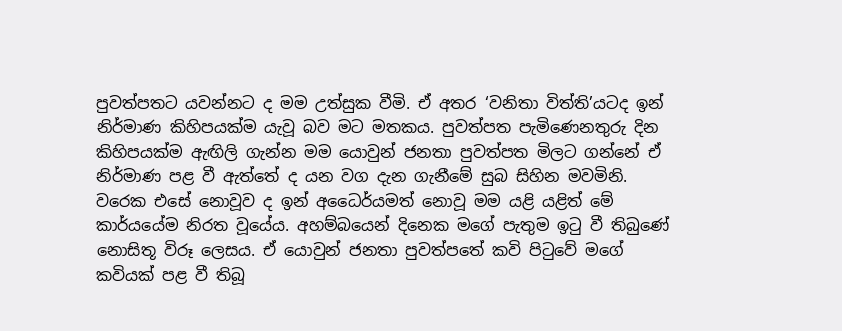පුවත්පතට යවන්නට ද මම උත්සුක වීමි. ඒ අතර ‘වනිතා විත්ති’යටද ඉන් නිර්මාණ කිහිපයක්ම යැවූ බව මට මතකය. පුවත්පත පැමිණෙනතුරු දින කිහිපයක්ම ඇඟිලි ගැන්න මම යොවුන් ජනතා පුවත්පත මිලට ගන්නේ ඒ නිර්මාණ පළ වී ඇත්තේ ද යන වග දැන ගැනීමේ සුබ සිහින මවමිනි. වරෙක එසේ නොවූව ද ඉන් අධෛර්යමත් නොවූ මම යළි යළිත් මේ කාර්යයේම නිරත වූයේය. අහම්බයෙන් දිනෙක මගේ පැතුම ඉටු වී තිබුණේ නොසිතූ විරූ ලෙසය. ඒ යොවුන් ජනතා පුවත්පතේ කවි පිටුවේ මගේ කවියක් පළ වී තිබූ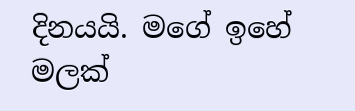දිනයයි. මගේ ඉහේ මලක්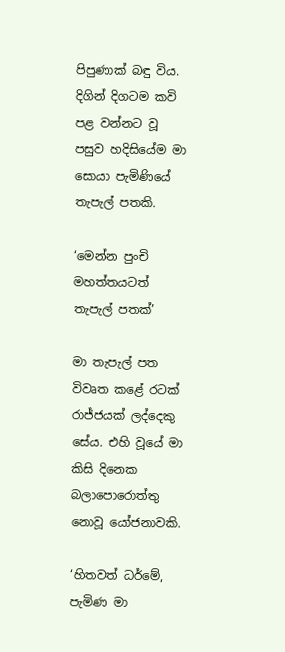පිපුණාක් බඳු විය. දිගින් දිගටම කවි පළ වන්නට වූ පසුව හදිසියේම මා සොයා පැමිණියේ තැපැල් පතකි.

‘මෙන්න පුංචි මහත්තයටත් තැපැල් පතක්’

මා තැපැල් පත විවෘත කළේ රටක් රාජ්ජයක් ලද්දෙකු සේය. එහි වූයේ මා කිසි දිනෙක බලාපොරොත්තු නොවූ යෝජනාවකි.

‘හිතවත් ධර්මේ, පැමිණ මා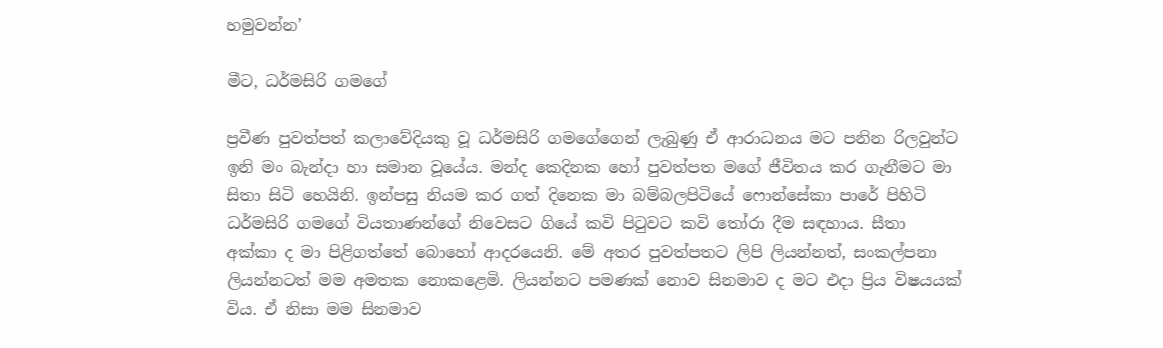හමුවන්න’

මීට, ධර්මසිරි ගමගේ

ප්‍රවීණ පුවත්පත් කලාවේදියකු වූ ධර්මසිරි ගමගේගෙන් ලැබුණු ඒ ආරාධනය මට පනින රිලවුන්ට ඉනි මං බැන්දා හා සමාන වූයේය. මන්ද කෙදිනක හෝ පුවත්පත මගේ ජීවිතය කර ගැනීමට මා සිතා සිටි හෙයිනි. ඉන්පසු නියම කර ගත් දිනෙක මා බම්බලපිටියේ ෆොන්සේකා පාරේ පිහිටි ධර්මසිරි ගමගේ වියතාණන්ගේ නිවෙසට ගියේ කවි පිටුවට කවි තෝරා දීම සඳහාය. සීතා අක්කා ද මා පිළිගත්තේ බොහෝ ආදරයෙනි. මේ අතර පුවත්පතට ලිපි ලියන්නත්, සංකල්පනා ලියන්නටත් මම අමතක නොකළෙමි. ලියන්නට පමණක් නොව සිනමාව ද මට එදා ප්‍රිය විෂයයක් විය. ඒ නිසා මම සිනමාව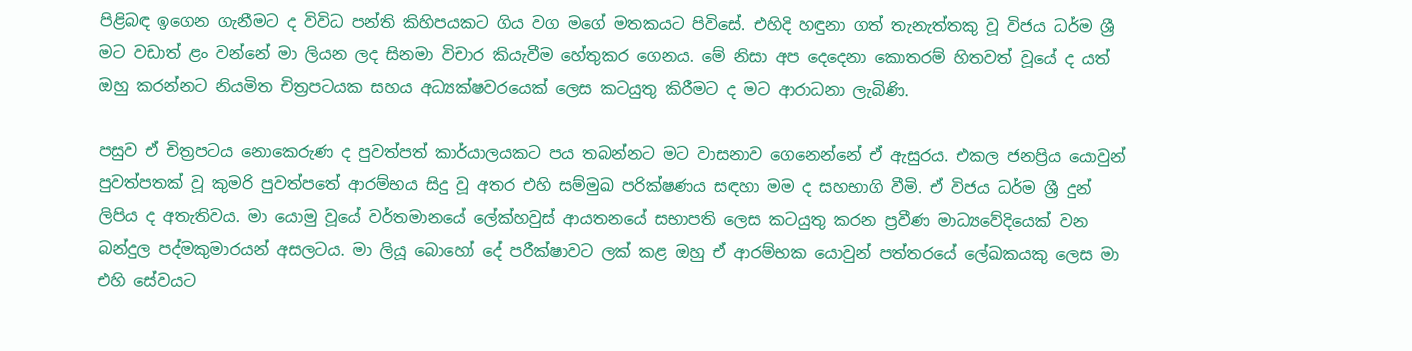පිළිබඳ ඉගෙන ගැනීමට ද විවිධ පන්ති කිහිපයකට ගිය වග මගේ මතකයට පිවිසේ. එහිදි හඳුනා ගත් තැනැත්තකු වූ විජය ධර්ම ශ්‍රී මට වඩාත් ළං වන්නේ මා ලියන ලද සිනමා විචාර කියැවීම හේතුකර ගෙනය. මේ නිසා අප දෙදෙනා කොතරම් හිතවත් වූයේ ද යත් ඔහු කරන්නට නියමිත චිත්‍රපටයක සහය අධ්‍යක්ෂවරයෙක් ලෙස කටයුතු කිරීමට ද මට ආරාධනා ලැබිණි.

පසුව ඒ චිත්‍රපටය නොකෙරුණ ද පුවත්පත් කාර්යාලයකට පය තබන්නට මට වාසනාව ගෙනෙන්නේ ඒ ඇසුරය. එකල ජනප්‍රිය යොවුන් පුවත්පතක් වූ කුමරි පුවත්පතේ ආරම්භය සිදු වූ අතර එහි සම්මුඛ පරික්ෂණය සඳහා මම ද සහභාගි වීමි. ඒ විජය ධර්ම ශ්‍රී දුන් ලිපිය ද අතැතිවය. මා යොමු වූයේ වර්තමානයේ ලේක්හවුස් ආයතනයේ සභාපති ලෙස කටයුතු කරන ප්‍රවීණ මාධ්‍යවේදියෙක් වන බන්දුල පද්මකුමාරයන් අසලටය. මා ලියූ බොහෝ දේ පරීක්ෂාවට ලක් කළ ඔහු ඒ ආරම්භක යොවුන් පත්තරයේ ලේඛකයකු ලෙස මා එහි සේවයට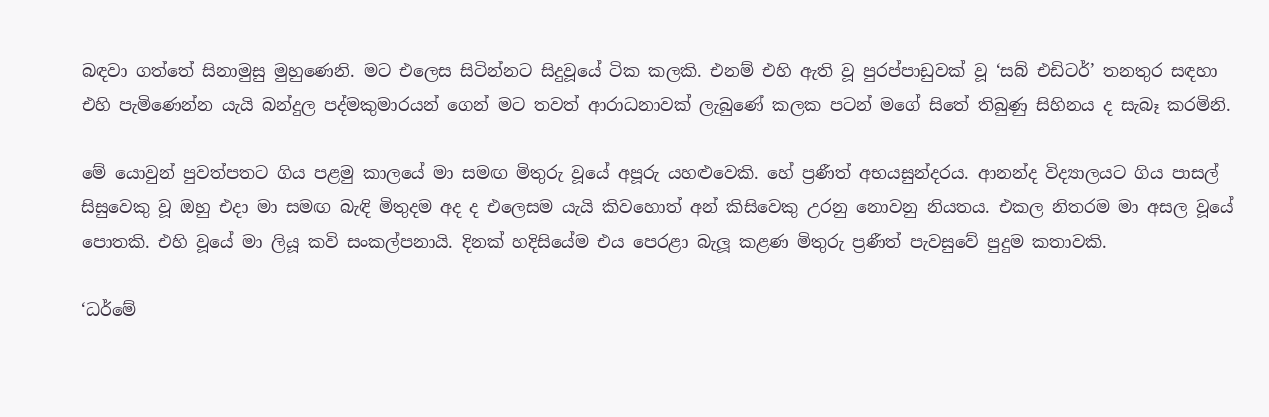බඳවා ගත්තේ සිනාමුසු මුහුණෙනි. මට එලෙස සිටින්නට සිදුවූයේ ටික කලකි. එනම් එහි ඇති වූ පුරප්පාඩුවක් වූ ‘සබ් එඩිටර්’ තනතුර සඳහා එහි පැමිණෙන්න යැයි බන්දුල පද්මකුමාරයන් ගෙන් මට තවත් ආරාධනාවක් ලැබුණේ කලක පටන් මගේ සිතේ තිබුණු සිහිනය ද සැබෑ කරමිනි.

මේ යොවුන් පුවත්පතට ගිය පළමු කාලයේ මා සමඟ මිතුරු වූයේ අපූරු යහළුවෙකි. හේ ප්‍රණීත් අභයසුන්දරය. ආනන්ද විද්‍යාලයට ගිය පාසල් සිසුවෙකු වූ ඔහු එදා මා සමඟ බැඳි මිතුදම අද ද එලෙසම යැයි කිවහොත් අන් කිසිවෙකු උරනු නොවනු නියතය. එකල නිතරම මා අසල වූයේ පොතකි. එහි වූයේ මා ලියූ කවි සංකල්පනායි. දිනක් හදිසියේම එය පෙරළා බැලූ කළණ මිතුරු ප්‍රණීත් පැවසුවේ පුදුම කතාවකි.

‘ධර්මේ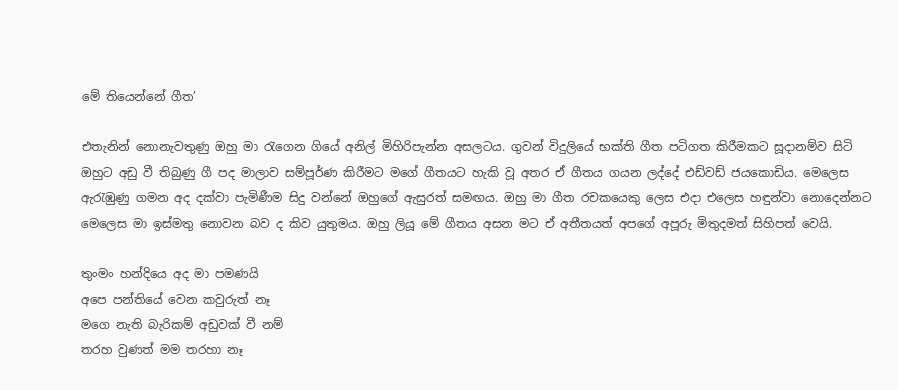මේ තියෙන්නේ ගීත’

එතැනින් නොනැවතුණු ඔහු මා රැගෙන ගියේ අනිල් මිහිරිපැන්න අසලටය. ගුවන් විදුලියේ භක්ති ගීත පටිගත කිරීමකට සූදානම්ව සිටි ඔහුට අඩු වී තිබුණු ගී පද මාලාව සම්පූර්ණ කිරීමට මගේ ගීතයට හැකි වූ අතර ඒ ගීතය ගයන ලද්දේ එඩ්වඩ් ජයකොඩිය. මෙලෙස ඇරැඹුණු ගමන අද දක්වා පැමිණීම සිදු වන්නේ ඔහුගේ ඇසුරත් සමඟය. ඔහු මා ගීත රචකයෙකු ලෙස එදා එලෙස හඳුන්වා නොදෙන්නට මෙලෙස මා ඉස්මතු නොවන බව ද කිව යුතුමය. ඔහු ලියූ මේ ගීතය අසන මට ඒ අතීතයත් අපගේ අපූරු මිතුදමත් සිහිපත් වෙයි.

තුංමං හන්දියෙ අද මා පමණයි
අපෙ පන්තියේ වෙන කවුරුත් නෑ
මගෙ නැති බැරිකම් අඩුවක් වී නම්
තරහ වුණත් මම තරහා නෑ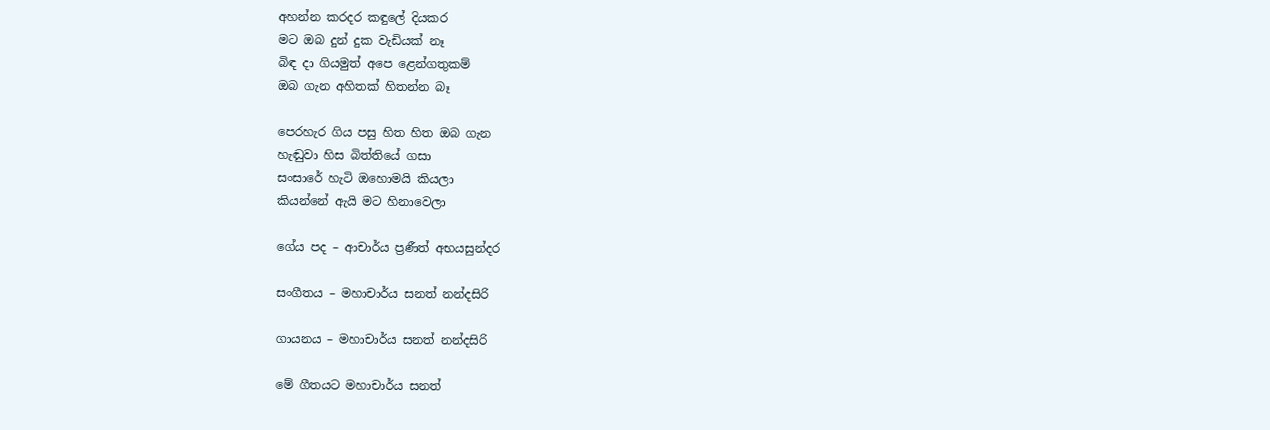අහන්න කරදර කඳුලේ දියකර
මට ඔබ දුන් දුක වැඩියක් නෑ
බිඳ දා ගියමුත් අපෙ ළෙන්ගතුකම්
ඔබ ගැන අහිතක් හිතන්න බෑ

පෙරහැර ගිය පසු හිත හිත ඔබ ගැන
හැඬුවා හිස බිත්තියේ ගසා
සංසාරේ හැටි ඔහොමයි කියලා
කියන්නේ ඇයි මට හිනාවෙලා

ගේය පද – ආචාර්ය ප්‍රණීත් අභයසුන්දර

සංගීතය – මහාචාර්ය සනත් නන්දසිරි

ගායනය – මහාචාර්ය සනත් නන්දසිරි

මේ ගීතයට මහාචාර්ය සනත්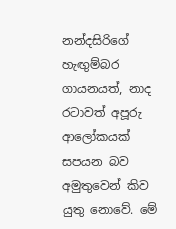නන්දසිරිගේ හැඟුම්බර ගායනයත්, නාද රටාවත් අපූරු ආලෝකයක් සපයන බව අමුතුවෙන් කිව යුතු නොවේ. මේ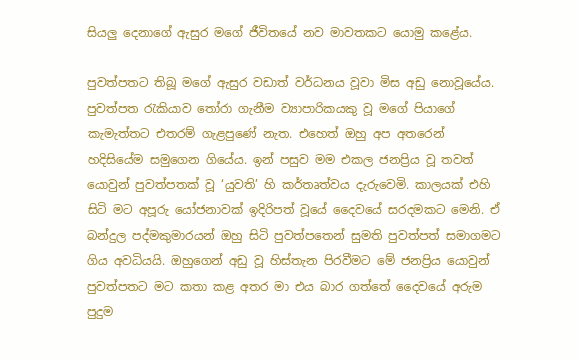සියලු දෙනාගේ ඇසුර මගේ ජීවිතයේ නව මාවතකට යොමු කළේය.

පුවත්පතට තිබූ මගේ ඇසුර වඩාත් වර්ධනය වූවා මිස අඩු නොවූයේය. පුවත්පත රැකියාව තෝරා ගැනීම ව්‍යාපාරිකයකු වූ මගේ පියාගේ කැමැත්තට එතරම් ගැළපුණේ නැත. එහෙත් ඔහු අප අතරෙන් හදිසියේම සමුගෙන ගියේය. ඉන් පසුව මම එකල ජනප්‍රිය වූ තවත් යොවුන් පුවත්පතක් වූ ‘යුවති’ හි කර්තෘත්වය දැරුවෙමි. කාලයක් එහි සිටි මට අපූරු යෝජනාවක් ඉදිරිපත් වූයේ දෛවයේ සරදමකට මෙනි. ඒ බන්දුල පද්මකුමාරයන් ඔහු සිටි පුවත්පතෙන් සුමති පුවත්පත් සමාගමට ගිය අවධියයි. ඔහුගෙන් අඩු වූ හිස්තැන පිරවීමට මේ ජනප්‍රිය යොවුන් පුවත්පතට මට කතා කළ අතර මා එය බාර ගත්තේ දෛවයේ අරුම පුදුම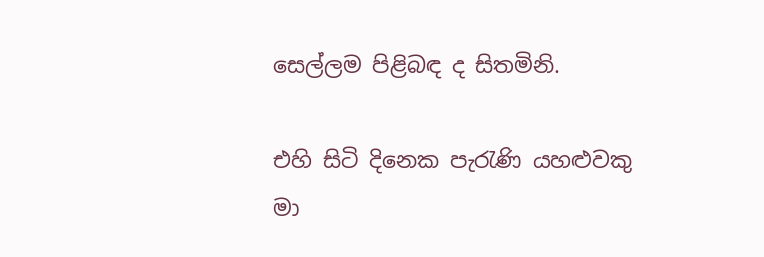සෙල්ලම පිළිබඳ ද සිතමිනි.

එහි සිටි දිනෙක පැරැණි යහළුවකු මා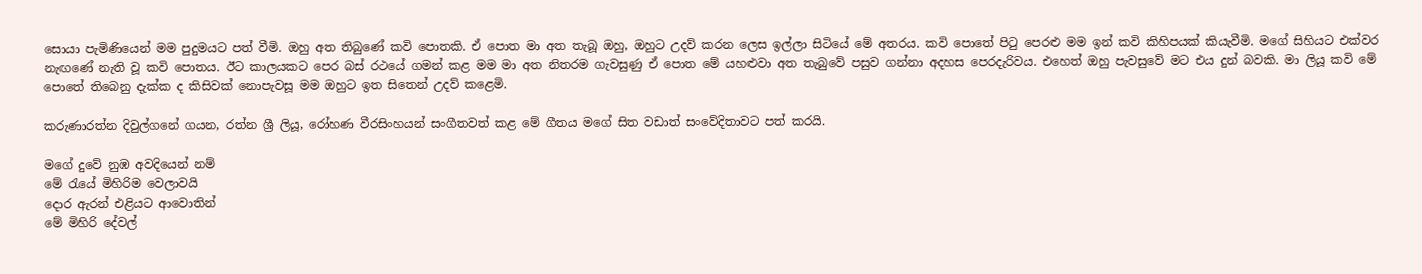සොයා පැමිණියෙන් මම පුදුමයට පත් වීමි. ඔහු අත තිබුණේ කවි පොතකි. ඒ පොත මා අත තැබූ ඔහු, ඔහුට උදව් කරන ලෙස ඉල්ලා සිටියේ මේ අතරය. කවි පොතේ පිටු පෙරළු මම ඉන් කවි කිහිපයක් කියැවීමි. මගේ සිහියට එක්වර නැඟණේ නැති වූ කවි පොතය. ඊට කාලයකට පෙර බස් රථයේ ගමන් කළ මම මා අත නිතරම ගැවසුණු ඒ පොත මේ යහළුවා අත තැබුවේ පසුව ගන්නා අදහස පෙරදැරිවය. එහෙත් ඔහු පැවසුවේ මට එය දුන් බවකි. මා ලියූ කවි මේ පොතේ තිබෙනු දැක්ක ද කිසිවක් නොපැවසූ මම ඔහුට ඉත සිතෙන් උදව් කළෙමි.

කරුණාරත්න දිවුල්ගනේ ගයන, රත්න ශ්‍රී ලියූ, රෝහණ වීරසිංහයන් සංගීතවත් කළ මේ ගීතය මගේ සිත වඩාත් සංවේදිතාවට පත් කරයි.

මගේ දුවේ නුඹ අවදියෙන් නම්
මේ රැයේ මිහිරිම වෙලාවයි
දොර ඇරන් එළියට ආවොතින්
මේ මිහිරි දේවල්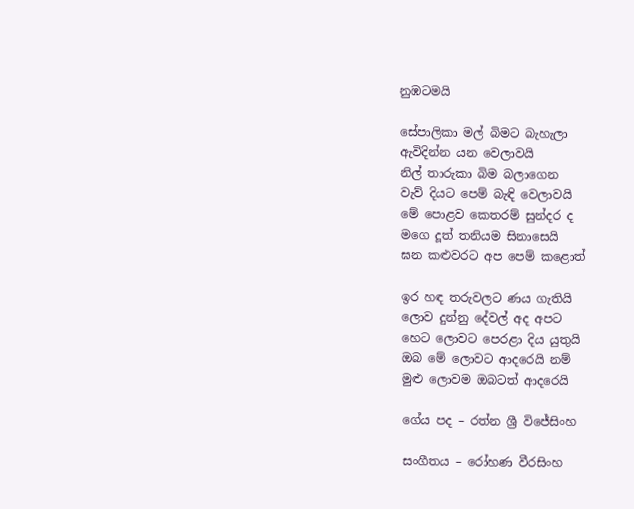නුඹටමයි

සේපාලිකා මල් බිමට බැහැලා
ඇවිදින්න යන වෙලාවයි
නිල් තාරුකා බිම බලාගෙන
වැව් දියට පෙම් බැඳි වෙලාවයි
මේ පොළව කෙතරම් සුන්දර ද
මගෙ දූත් තනියම සිනාසෙයි
ඝන කළුවරට අප පෙම් කළොත්

ඉර හඳ තරුවලට ණය ගැතියි
ලොව දුන්නු දේවල් අද අපට
හෙට ලොවට පෙරළා දිය යුතුයි
ඔබ මේ ලොවට ආදරෙයි නම්
මුළු ලොවම ඔබටත් ආදරෙයි

ගේය පද – රත්න ශ්‍රී විජේසිංහ

සංගීතය – රෝහණ වීරසිංහ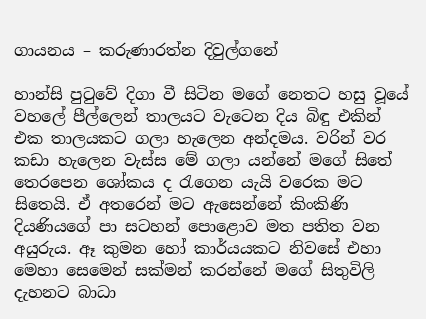ගායනය – කරුණාරත්න දිවුල්ගනේ

හාන්සි පුටුවේ දිගා වී සිටින මගේ නෙතට හසු වූයේ වහලේ පීල්ලෙන් තාලයට වැටෙන දිය බිඳු එකින් එක තාලයකට ගලා හැලෙන අන්දමය. වරින් වර කඩා හැලෙන වැස්ස මේ ගලා යන්නේ මගේ සිතේ තෙරපෙන ශෝකය ද රැගෙන යැයි වරෙක මට සිතෙයි. ඒ අතරෙන් මට ඇසෙන්නේ කිංකිණි දියණියගේ පා සටහන් පොළොව මත පතිත වන අයුරුය. ඈ කුමන හෝ කාර්යයකට නිවසේ එහා මෙහා සෙමෙන් සක්මන් කරන්නේ මගේ සිතුවිලි දැහනට බාධා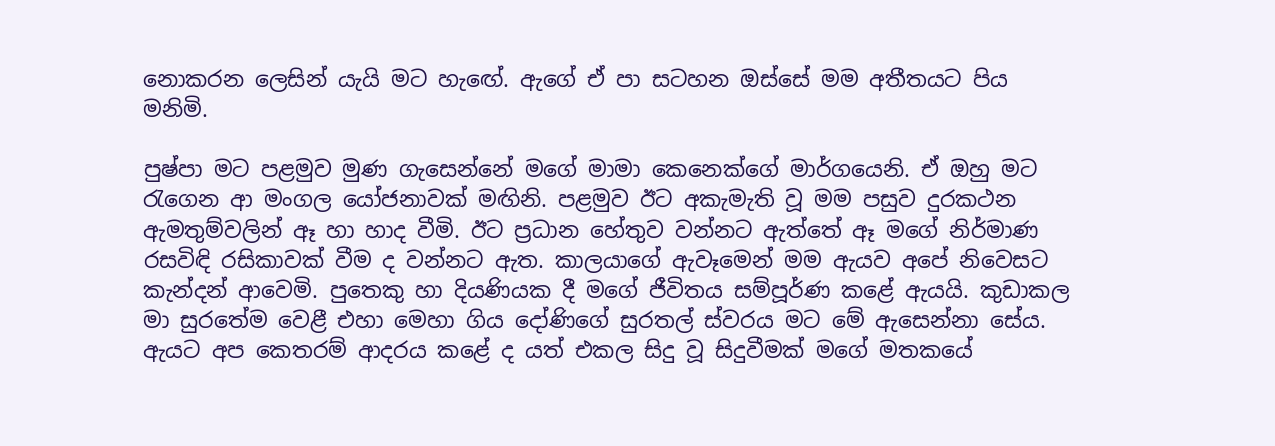නොකරන ලෙසින් යැයි මට හැඟේ. ඇගේ ඒ පා සටහන ඔස්සේ මම අතීතයට පිය මනිමි.

පුෂ්පා මට පළමුව මුණ ගැසෙන්නේ මගේ මාමා කෙනෙක්ගේ මාර්ගයෙනි. ඒ ඔහු මට රැගෙන ආ මංගල යෝජනාවක් මඟිනි. පළමුව ඊට අකැමැති වූ මම පසුව දුරකථන ඇමතුම්වලින් ඈ හා හාද වීමි. ඊට ප්‍රධාන හේතුව වන්නට ඇත්තේ ඈ මගේ නිර්මාණ රසවිඳි රසිකාවක් වීම ද වන්නට ඇත. කාලයාගේ ඇවෑමෙන් මම ඇයව අපේ නිවෙසට කැන්දන් ආවෙමි. පුතෙකු හා දියණියක දී මගේ ජීවිතය සම්පූර්ණ කළේ ඇයයි. කුඩාකල මා සුරතේම වෙළී එහා මෙහා ගිය දෝණිගේ සුරතල් ස්වරය මට මේ ඇසෙන්නා සේය. ඇයට අප කෙතරම් ආදරය කළේ ද යත් එකල සිදු වූ සිදුවීමක් මගේ මතකයේ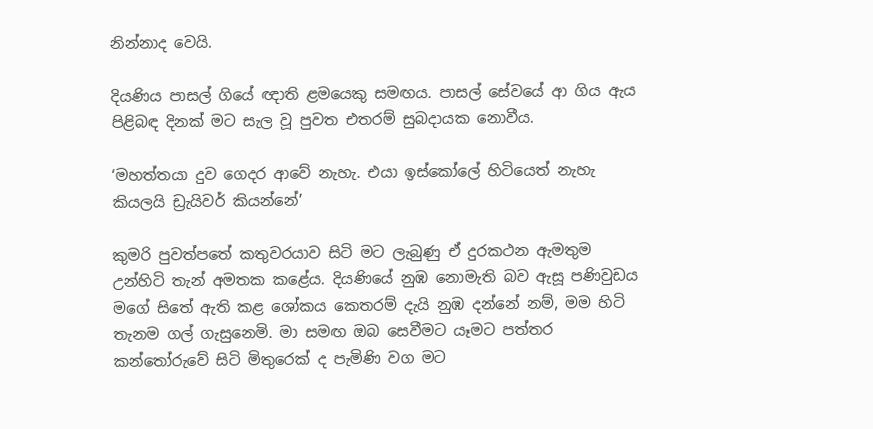නින්නාද වෙයි.

දියණිය පාසල් ගියේ ඥාති ළමයෙකු සමඟය. පාසල් සේවයේ ආ ගිය ඇය පිළිබඳ දිනක් මට සැල වූ පුවත එතරම් සුබදායක නොවීය.

‘මහත්තයා දුව ගෙදර ආවේ නැහැ. එයා ඉස්කෝලේ හිටියෙත් නැහැ කියලයි ඩ්‍රැයිවර් කියන්නේ’

කුමරි පුවත්පතේ කතුවරයාව සිටි මට ලැබුණු ඒ දුරකථන ඇමතුම උන්හිටි තැන් අමතක කළේය. දියණියේ නුඹ නොමැති බව ඇසූ පණිවුඩය මගේ සිතේ ඇති කළ ශෝකය කෙතරම් දැයි නුඹ දන්නේ නම්, මම හිටි තැනම ගල් ගැසුනෙමි. මා සමඟ ඔබ සෙවීමට යෑමට පත්තර කන්තෝරුවේ සිටි මිතුරෙක් ද පැමිණි වග මට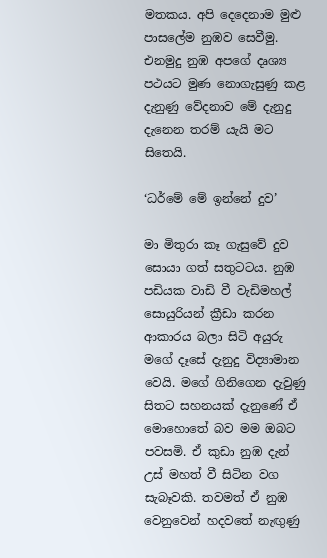මතකය. අපි දෙදෙනාම මුළු පාසලේම නුඹව සෙවීමු. එනමුදු නුඹ අපගේ දෘශ්‍ය පථයට මුණ නොගැසුණු කළ දැනුණු වේදනාව මේ දැනුදු දැනෙන තරම් යැයි මට සිතෙයි.

‘ධර්මේ මේ ඉන්නේ දුව’

මා මිතුරා කෑ ගැසුවේ දුව සොයා ගත් සතුටටය. නුඹ පඩියක වාඩි වී වැඩිමහල් සොයුරියන් ක්‍රීඩා කරන ආකාරය බලා සිටි අයුරු මගේ දෑසේ දැනුදු විද්‍යාමාන වෙයි. මගේ ගිනිගෙන දැවුණු සිතට සහනයක් දැනුණේ ඒ මොහොතේ බව මම ඔබට පවසමි. ඒ කුඩා නුඹ දැන් උස් මහත් වී සිටින වග සැබෑවකි. තවමත් ඒ නුඹ වෙනුවෙන් හදවතේ නැඟුණු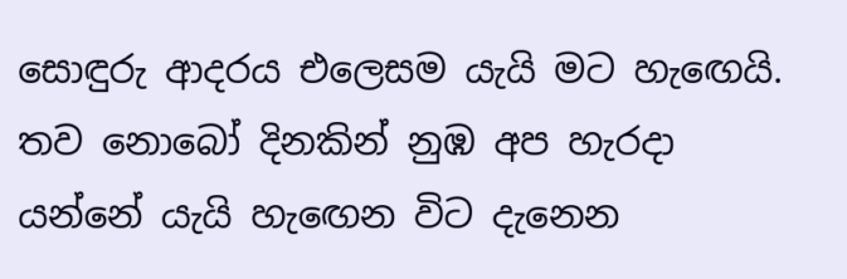සොඳුරු ආදරය එලෙසම යැයි මට හැඟෙයි. තව නොබෝ දිනකින් නුඹ අප හැරදා යන්නේ යැයි හැඟෙන විට දැනෙන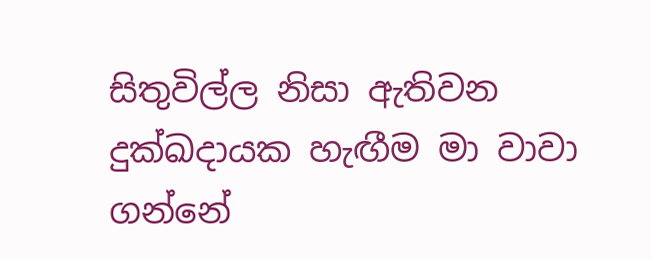සිතුවිල්ල නිසා ඇතිවන දුක්ඛදායක හැඟීම මා වාවා ගන්නේ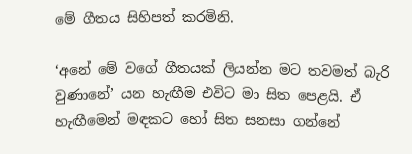මේ ගීතය සිහිපත් කරමිනි.

‘අනේ මේ වගේ ගීතයක් ලියන්න මට තවමත් බැරි වුණානේ’ යන හැඟීම එවිට මා සිත පෙළයි. ඒ හැඟීමෙන් මඳකට හෝ සිත සනසා ගන්නේ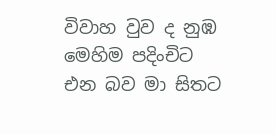විවාහ වුව ද නුඹ මෙහිම පදිංචිට එන බව මා සිතට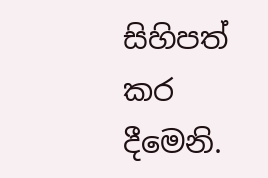සිහිපත් කර දීමෙනි.